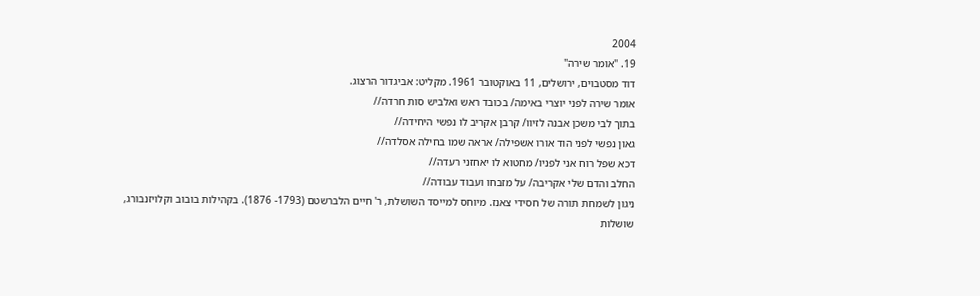2004
19. "אומר שירה"
דוד מסטבוים, ירושלים, 11 באוקטובר 1961. מקליט: אביגדור הרצוג.
אומר שירה לפני יוצרי באימה/ בכובד ראש ואלביש סות חרדה//
בתוך לבי משכן אבנה לזיוו/ קרבן אקריב לו נפשי היחידה//
גאון נפשי לפני הוד אורו אשפילה/ אראה שמו בחילה אסלדה//
דכא שפל רוח אני לפניו/ מחטוא לו יאחזני רעדה//
החלב והדם שלי אקריבה/ על מזבחו ועבוד עבודה//
ניגון לשמחת תורה של חסידי צאנז. מיוחס למייסד השושלת, ר' חיים הלברשטם (1793- 1876). בקהילות בובוב וקלויזנבורג, שושלות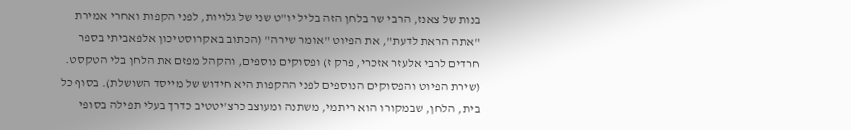בנות של צאנז, הרבי שר בלחן הזה בליל יו"ט שני של גלויות, לפני הקפות ואחרי אמירת "אתה הראת לדעת", את הפיוט "אומר שירה" (הכתוב באקרוסטיכון אלפאביתי בספר חרדים לרבי אלעזר אזכרי, פרק ז) ופסוקים נוספים, והקהל מפזם את הלחן בלי הטקסט. (שירת הפיוט והפסוקים הנוספים לפני ההקפות היא חידוש של מייסד השושלת). בסוף כל בית, הלחן, שבמקורו הוא ריתמי, משתנה ומעוצב כרצ'יטטיב כדרך בעלי תפילה בסופי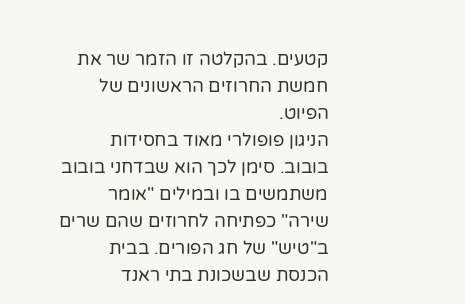קטעים. בהקלטה זו הזמר שר את חמשת החרוזים הראשונים של הפיוט.
הניגון פופולרי מאוד בחסידות בובוב. סימן לכך הוא שבדחני בובוב משתמשים בו ובמילים "אומר שירה" כפתיחה לחרוזים שהם שרים ב"טיש" של חג הפורים. בבית הכנסת שבשכונת בתי ראנד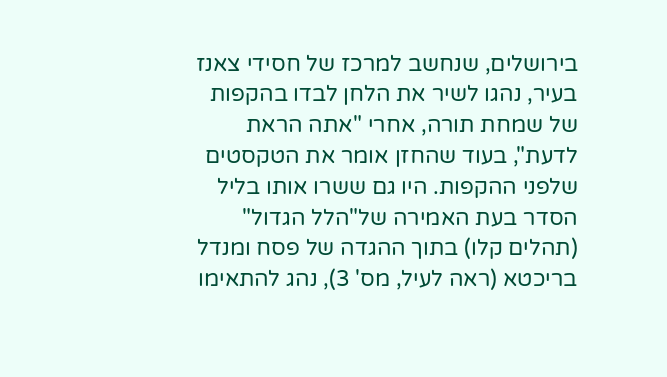בירושלים, שנחשב למרכז של חסידי צאנז בעיר, נהגו לשיר את הלחן לבדו בהקפות של שמחת תורה, אחרי "אתה הראת לדעת", בעוד שהחזן אומר את הטקסטים שלפני ההקפות. היו גם ששרו אותו בליל הסדר בעת האמירה של"הלל הגדול" (תהלים קלו) בתוך ההגדה של פסח ומנדל בריכטא (ראה לעיל, מס' 3), נהג להתאימו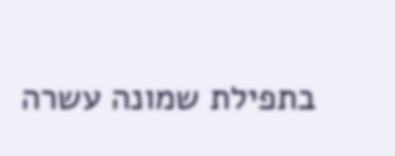בתפילת שמונה עשרה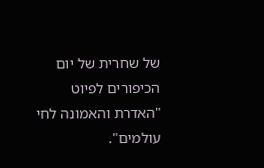של שחרית של יום הכיפורים לפיוט "האדרת והאמונה לחי עולמים".